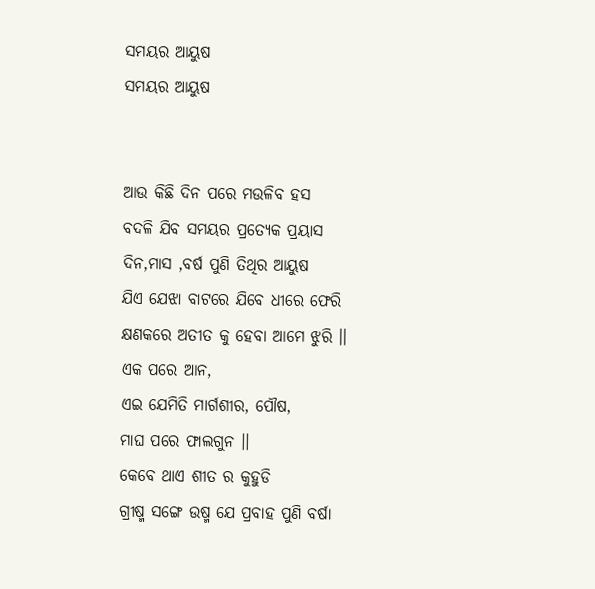ସମୟର ଆୟୁଷ
ସମୟର ଆୟୁଷ


ଆଉ କିଛି ଦିନ ପରେ ମଉଳିବ ହସ
ବଦଳି ଯିବ ସମୟର ପ୍ରତ୍ୟେକ ପ୍ରୟାସ
ଦିନ,ମାସ ,ବର୍ଷ ପୁଣି ତିଥିର ଆୟୁଷ
ଯିଏ ଯେଝା ବାଟରେ ଯିବେ ଧୀରେ ଫେରି
କ୍ଷଣକରେ ଅତୀତ କୁ ହେବା ଆମେ ଝୁରି ।।
ଏକ ପରେ ଆନ,
ଏଇ ଯେମିତି ମାର୍ଗଶୀର, ପୌଷ,
ମାଘ ପରେ ଫାଲଗୁନ ।।
କେବେ ଥାଏ ଶୀତ ର କୁହୁଡି
ଗ୍ରୀଷ୍ମ ସଙ୍ଗେ ଉଷ୍ମ ଯେ ପ୍ରବାହ ପୁଣି ବର୍ଷା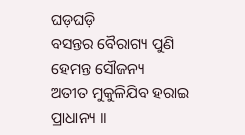ଘଡ଼ଘଡ଼ି
ବସନ୍ତର ବୈରାଗ୍ୟ ପୁଣି ହେମନ୍ତ ସୌଜନ୍ୟ
ଅତୀତ ମୁକୁଳିଯିବ ହରାଇ ପ୍ରାଧାନ୍ୟ ।।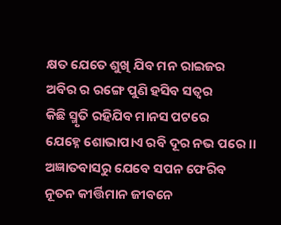କ୍ଷତ ଯେତେ ଶୁଖି ଯିବ ମନ ରାଇଜର
ଅବିର ର ରଙ୍ଗେ ପୁଣି ହସିବ ସତ୍ଵର
କିଛି ସ୍ମୃତି ରହିଯିବ ମାନସ ପଟରେ
ଯେହ୍ନେ ଶୋଭାପାଏ ରବି ଦୂର ନଭ ପରେ ।।
ଅଜ୍ଞାତବାସରୁ ଯେବେ ସପନ ଫେରିବ
ନୂତନ କୀର୍ତ୍ତିମାନ ଜୀବନେ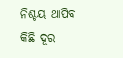ନିଶ୍ଚୟ ଥାପିବ
କିଛି ଦୂର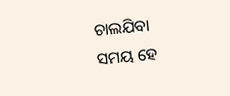ଚାଲଯିବା
ସମୟ ହେ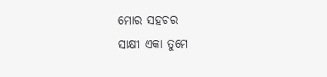ମୋର ସହଚର
ସାକ୍ଷୀ ଏକା ତୁମେ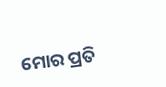ମୋର ପ୍ରତି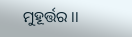ମୁହୂର୍ତ୍ତର ।।